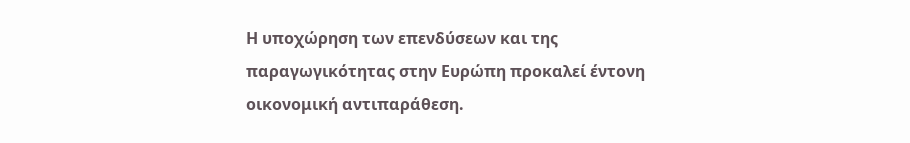Η υποχώρηση των επενδύσεων και της παραγωγικότητας στην Ευρώπη προκαλεί έντονη οικονομική αντιπαράθεση.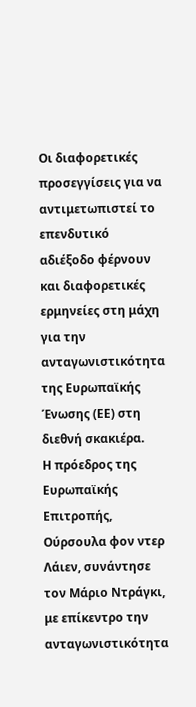Οι διαφορετικές προσεγγίσεις για να αντιμετωπιστεί το επενδυτικό αδιέξοδο φέρνουν και διαφορετικές ερμηνείες στη μάχη για την ανταγωνιστικότητα της Ευρωπαϊκής Ένωσης (ΕΕ) στη διεθνή σκακιέρα.
Η πρόεδρος της Ευρωπαϊκής Επιτροπής, Ούρσουλα φον ντερ Λάιεν, συνάντησε τον Μάριο Ντράγκι, με επίκεντρο την ανταγωνιστικότητα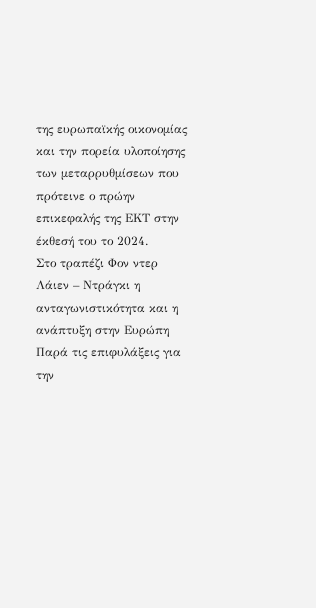της ευρωπαϊκής οικονομίας και την πορεία υλοποίησης των μεταρρυθμίσεων που πρότεινε ο πρώην επικεφαλής της ΕΚΤ στην έκθεσή του το 2024.
Στο τραπέζι Φον ντερ Λάιεν – Ντράγκι η ανταγωνιστικότητα και η ανάπτυξη στην Ευρώπη
Παρά τις επιφυλάξεις για την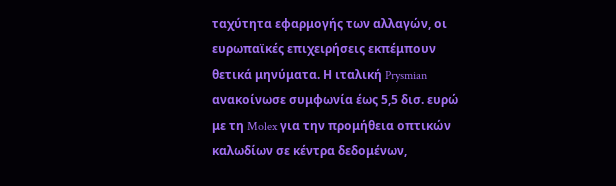ταχύτητα εφαρμογής των αλλαγών, οι ευρωπαϊκές επιχειρήσεις εκπέμπουν θετικά μηνύματα. Η ιταλική Prysmian ανακοίνωσε συμφωνία έως 5,5 δισ. ευρώ με τη Molex για την προμήθεια οπτικών καλωδίων σε κέντρα δεδομένων,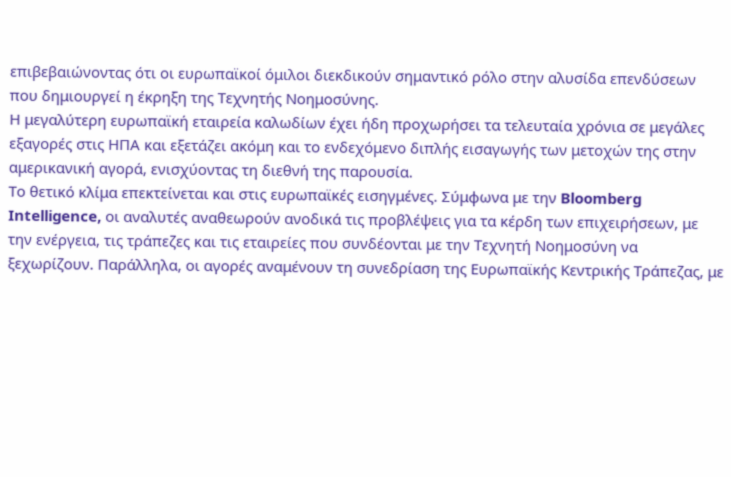επιβεβαιώνοντας ότι οι ευρωπαϊκοί όμιλοι διεκδικούν σημαντικό ρόλο στην αλυσίδα επενδύσεων που δημιουργεί η έκρηξη της Τεχνητής Νοημοσύνης.
Η μεγαλύτερη ευρωπαϊκή εταιρεία καλωδίων έχει ήδη προχωρήσει τα τελευταία χρόνια σε μεγάλες εξαγορές στις ΗΠΑ και εξετάζει ακόμη και το ενδεχόμενο διπλής εισαγωγής των μετοχών της στην αμερικανική αγορά, ενισχύοντας τη διεθνή της παρουσία.
Το θετικό κλίμα επεκτείνεται και στις ευρωπαϊκές εισηγμένες. Σύμφωνα με την Bloomberg Intelligence, οι αναλυτές αναθεωρούν ανοδικά τις προβλέψεις για τα κέρδη των επιχειρήσεων, με την ενέργεια, τις τράπεζες και τις εταιρείες που συνδέονται με την Τεχνητή Νοημοσύνη να ξεχωρίζουν. Παράλληλα, οι αγορές αναμένουν τη συνεδρίαση της Ευρωπαϊκής Κεντρικής Τράπεζας, με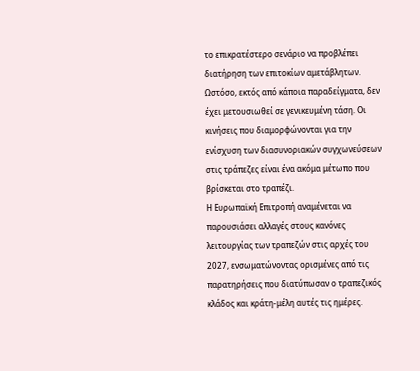το επικρατέστερο σενάριο να προβλέπει διατήρηση των επιτοκίων αμετάβλητων.
Ωστόσο, εκτός από κάποια παραδείγματα, δεν έχει μετουσιωθεί σε γενικευμένη τάση. Οι κινήσεις που διαμορφώνονται για την ενίσχυση των διασυνοριακών συγχωνεύσεων στις τράπεζες είναι ένα ακόμα μέτωπο που βρίσκεται στο τραπέζι.
Η Ευρωπαϊκή Επιτροπή αναμένεται να παρουσιάσει αλλαγές στους κανόνες λειτουργίας των τραπεζών στις αρχές του 2027, ενσωματώνοντας ορισμένες από τις παρατηρήσεις που διατύπωσαν ο τραπεζικός κλάδος και κράτη-μέλη αυτές τις ημέρες.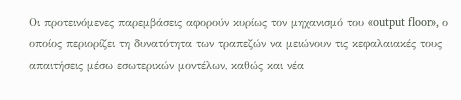Οι προτεινόμενες παρεμβάσεις αφορούν κυρίως τον μηχανισμό του «output floor», ο οποίος περιορίζει τη δυνατότητα των τραπεζών να μειώνουν τις κεφαλαιακές τους απαιτήσεις μέσω εσωτερικών μοντέλων, καθώς και νέα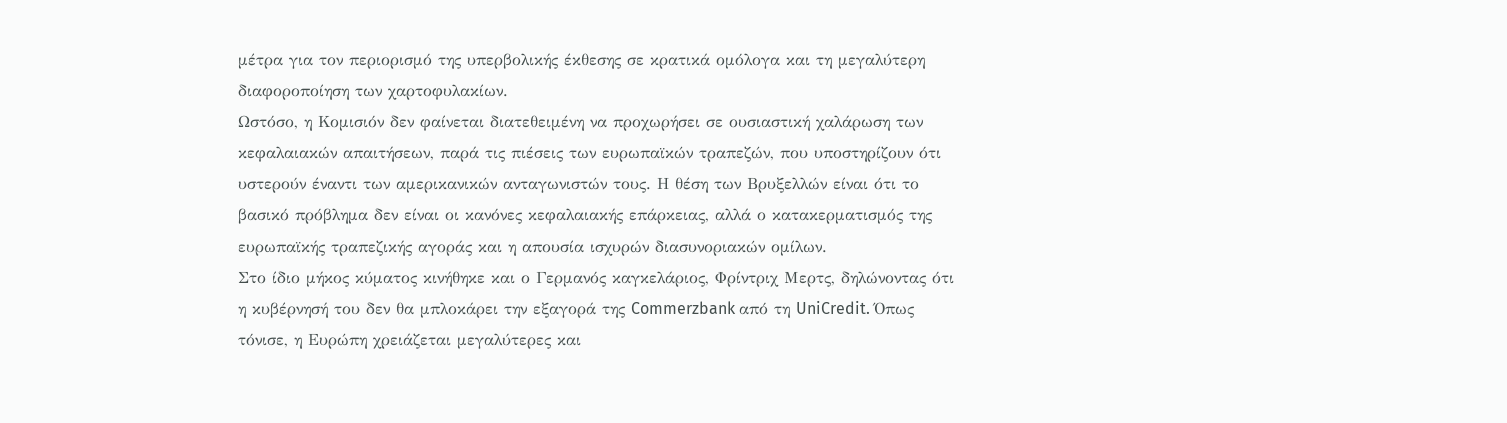μέτρα για τον περιορισμό της υπερβολικής έκθεσης σε κρατικά ομόλογα και τη μεγαλύτερη διαφοροποίηση των χαρτοφυλακίων.
Ωστόσο, η Κομισιόν δεν φαίνεται διατεθειμένη να προχωρήσει σε ουσιαστική χαλάρωση των κεφαλαιακών απαιτήσεων, παρά τις πιέσεις των ευρωπαϊκών τραπεζών, που υποστηρίζουν ότι υστερούν έναντι των αμερικανικών ανταγωνιστών τους. Η θέση των Βρυξελλών είναι ότι το βασικό πρόβλημα δεν είναι οι κανόνες κεφαλαιακής επάρκειας, αλλά ο κατακερματισμός της ευρωπαϊκής τραπεζικής αγοράς και η απουσία ισχυρών διασυνοριακών ομίλων.
Στο ίδιο μήκος κύματος κινήθηκε και ο Γερμανός καγκελάριος, Φρίντριχ Μερτς, δηλώνοντας ότι η κυβέρνησή του δεν θα μπλοκάρει την εξαγορά της Commerzbank από τη UniCredit. Όπως τόνισε, η Ευρώπη χρειάζεται μεγαλύτερες και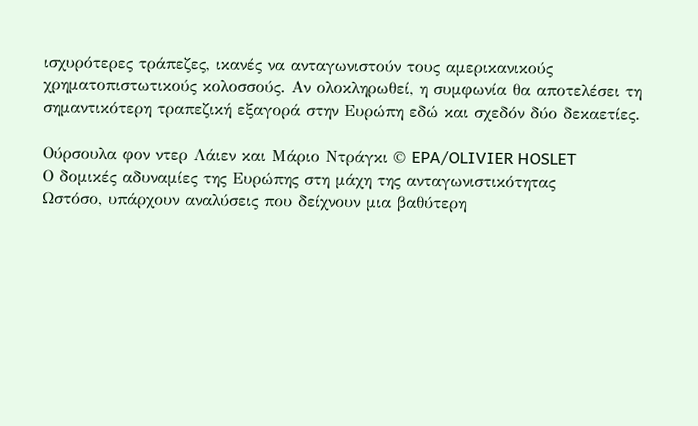ισχυρότερες τράπεζες, ικανές να ανταγωνιστούν τους αμερικανικούς χρηματοπιστωτικούς κολοσσούς. Αν ολοκληρωθεί, η συμφωνία θα αποτελέσει τη σημαντικότερη τραπεζική εξαγορά στην Ευρώπη εδώ και σχεδόν δύο δεκαετίες.

Ούρσουλα φον ντερ Λάιεν και Μάριο Ντράγκι © EPA/OLIVIER HOSLET
Ο δομικές αδυναμίες της Ευρώπης στη μάχη της ανταγωνιστικότητας
Ωστόσο, υπάρχουν αναλύσεις που δείχνουν μια βαθύτερη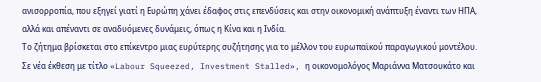ανισορροπία, που εξηγεί γιατί η Ευρώπη χάνει έδαφος στις επενδύσεις και στην οικονομική ανάπτυξη έναντι των ΗΠΑ, αλλά και απέναντι σε αναδυόμενες δυνάμεις, όπως η Κίνα και η Ινδία.
Το ζήτημα βρίσκεται στο επίκεντρο μιας ευρύτερης συζήτησης για το μέλλον του ευρωπαϊκού παραγωγικού μοντέλου. Σε νέα έκθεση με τίτλο «Labour Squeezed, Investment Stalled», η οικονομολόγος Μαριάννα Ματσουκάτο και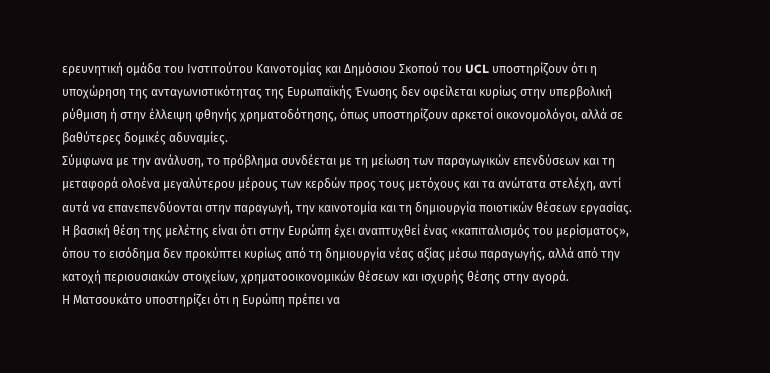ερευνητική ομάδα του Ινστιτούτου Καινοτομίας και Δημόσιου Σκοπού του UCL υποστηρίζουν ότι η υποχώρηση της ανταγωνιστικότητας της Ευρωπαϊκής Ένωσης δεν οφείλεται κυρίως στην υπερβολική ρύθμιση ή στην έλλειψη φθηνής χρηματοδότησης, όπως υποστηρίζουν αρκετοί οικονομολόγοι, αλλά σε βαθύτερες δομικές αδυναμίες.
Σύμφωνα με την ανάλυση, το πρόβλημα συνδέεται με τη μείωση των παραγωγικών επενδύσεων και τη μεταφορά ολοένα μεγαλύτερου μέρους των κερδών προς τους μετόχους και τα ανώτατα στελέχη, αντί αυτά να επανεπενδύονται στην παραγωγή, την καινοτομία και τη δημιουργία ποιοτικών θέσεων εργασίας.
Η βασική θέση της μελέτης είναι ότι στην Ευρώπη έχει αναπτυχθεί ένας «καπιταλισμός του μερίσματος», όπου το εισόδημα δεν προκύπτει κυρίως από τη δημιουργία νέας αξίας μέσω παραγωγής, αλλά από την κατοχή περιουσιακών στοιχείων, χρηματοοικονομικών θέσεων και ισχυρής θέσης στην αγορά.
Η Ματσουκάτο υποστηρίζει ότι η Ευρώπη πρέπει να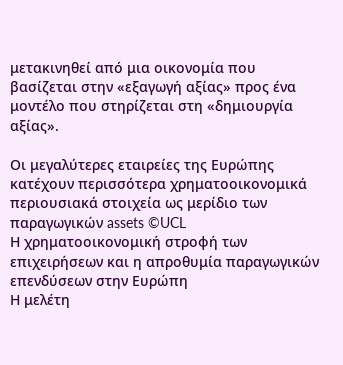μετακινηθεί από μια οικονομία που βασίζεται στην «εξαγωγή αξίας» προς ένα μοντέλο που στηρίζεται στη «δημιουργία αξίας».

Οι μεγαλύτερες εταιρείες της Ευρώπης κατέχουν περισσότερα χρηματοοικονομικά περιουσιακά στοιχεία ως μερίδιο των παραγωγικών assets ©UCL
Η χρηματοοικονομική στροφή των επιχειρήσεων και η απροθυμία παραγωγικών επενδύσεων στην Ευρώπη
Η μελέτη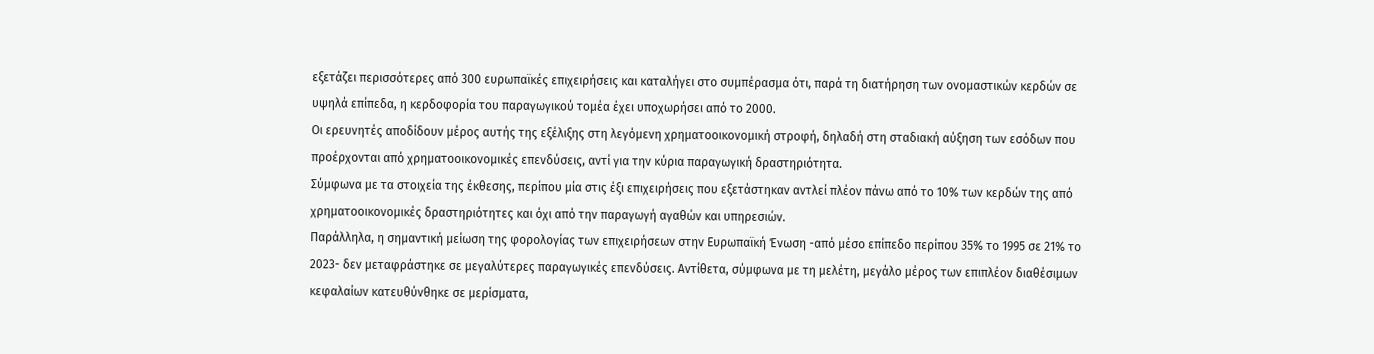εξετάζει περισσότερες από 300 ευρωπαϊκές επιχειρήσεις και καταλήγει στο συμπέρασμα ότι, παρά τη διατήρηση των ονομαστικών κερδών σε υψηλά επίπεδα, η κερδοφορία του παραγωγικού τομέα έχει υποχωρήσει από το 2000.
Οι ερευνητές αποδίδουν μέρος αυτής της εξέλιξης στη λεγόμενη χρηματοοικονομική στροφή, δηλαδή στη σταδιακή αύξηση των εσόδων που προέρχονται από χρηματοοικονομικές επενδύσεις, αντί για την κύρια παραγωγική δραστηριότητα.
Σύμφωνα με τα στοιχεία της έκθεσης, περίπου μία στις έξι επιχειρήσεις που εξετάστηκαν αντλεί πλέον πάνω από το 10% των κερδών της από χρηματοοικονομικές δραστηριότητες και όχι από την παραγωγή αγαθών και υπηρεσιών.
Παράλληλα, η σημαντική μείωση της φορολογίας των επιχειρήσεων στην Ευρωπαϊκή Ένωση -από μέσο επίπεδο περίπου 35% το 1995 σε 21% το 2023- δεν μεταφράστηκε σε μεγαλύτερες παραγωγικές επενδύσεις. Αντίθετα, σύμφωνα με τη μελέτη, μεγάλο μέρος των επιπλέον διαθέσιμων κεφαλαίων κατευθύνθηκε σε μερίσματα,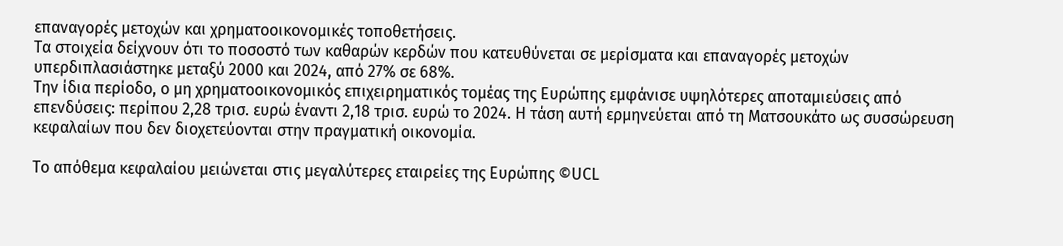επαναγορές μετοχών και χρηματοοικονομικές τοποθετήσεις.
Τα στοιχεία δείχνουν ότι το ποσοστό των καθαρών κερδών που κατευθύνεται σε μερίσματα και επαναγορές μετοχών υπερδιπλασιάστηκε μεταξύ 2000 και 2024, από 27% σε 68%.
Την ίδια περίοδο, ο μη χρηματοοικονομικός επιχειρηματικός τομέας της Ευρώπης εμφάνισε υψηλότερες αποταμιεύσεις από επενδύσεις: περίπου 2,28 τρισ. ευρώ έναντι 2,18 τρισ. ευρώ το 2024. Η τάση αυτή ερμηνεύεται από τη Ματσουκάτο ως συσσώρευση κεφαλαίων που δεν διοχετεύονται στην πραγματική οικονομία.

Το απόθεμα κεφαλαίου μειώνεται στις μεγαλύτερες εταιρείες της Ευρώπης ©UCL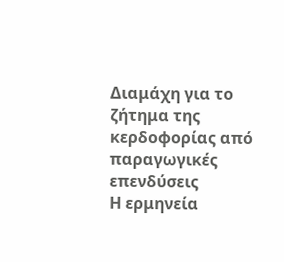Διαμάχη για το ζήτημα της κερδοφορίας από παραγωγικές επενδύσεις
Η ερμηνεία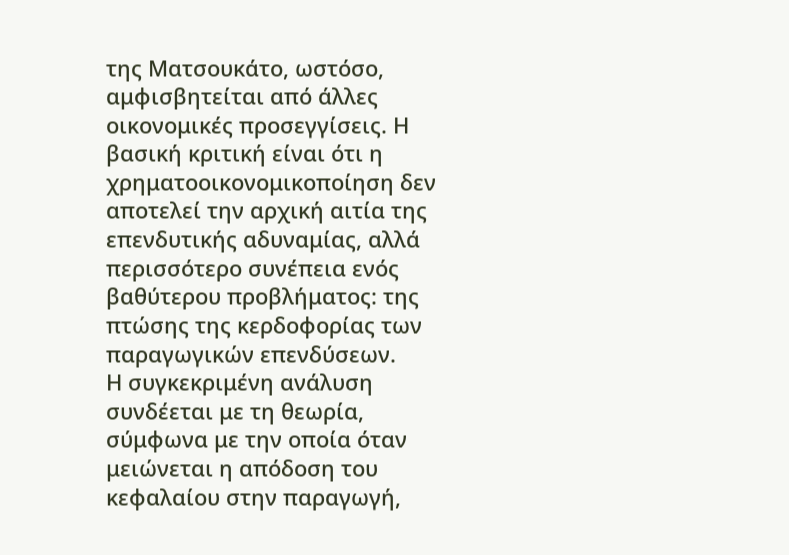της Ματσουκάτο, ωστόσο, αμφισβητείται από άλλες οικονομικές προσεγγίσεις. Η βασική κριτική είναι ότι η χρηματοοικονομικοποίηση δεν αποτελεί την αρχική αιτία της επενδυτικής αδυναμίας, αλλά περισσότερο συνέπεια ενός βαθύτερου προβλήματος: της πτώσης της κερδοφορίας των παραγωγικών επενδύσεων.
Η συγκεκριμένη ανάλυση συνδέεται με τη θεωρία, σύμφωνα με την οποία όταν μειώνεται η απόδοση του κεφαλαίου στην παραγωγή,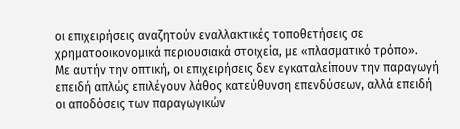οι επιχειρήσεις αναζητούν εναλλακτικές τοποθετήσεις σε χρηματοοικονομικά περιουσιακά στοιχεία, με «πλασματικό τρόπο».
Με αυτήν την οπτική, οι επιχειρήσεις δεν εγκαταλείπουν την παραγωγή επειδή απλώς επιλέγουν λάθος κατεύθυνση επενδύσεων, αλλά επειδή οι αποδόσεις των παραγωγικών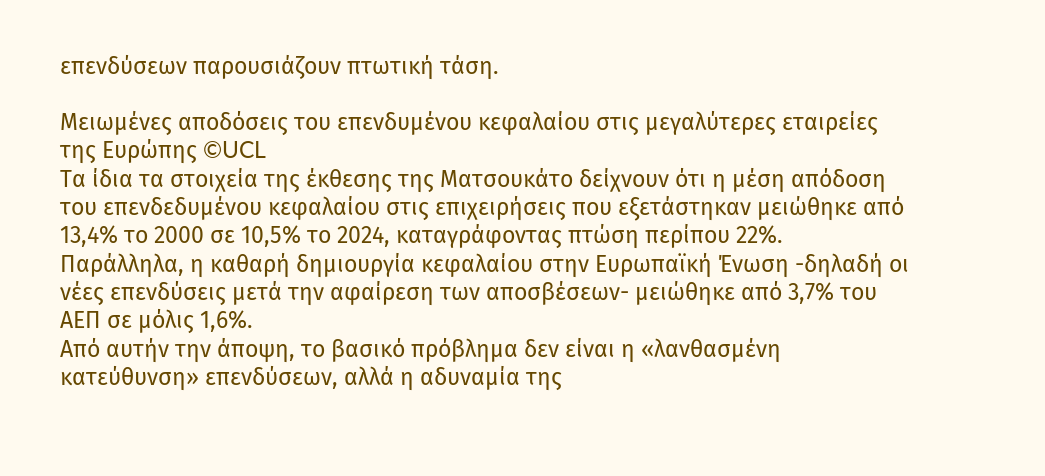επενδύσεων παρουσιάζουν πτωτική τάση.

Μειωμένες αποδόσεις του επενδυμένου κεφαλαίου στις μεγαλύτερες εταιρείες της Ευρώπης ©UCL
Τα ίδια τα στοιχεία της έκθεσης της Ματσουκάτο δείχνουν ότι η μέση απόδοση του επενδεδυμένου κεφαλαίου στις επιχειρήσεις που εξετάστηκαν μειώθηκε από 13,4% το 2000 σε 10,5% το 2024, καταγράφοντας πτώση περίπου 22%.
Παράλληλα, η καθαρή δημιουργία κεφαλαίου στην Ευρωπαϊκή Ένωση -δηλαδή οι νέες επενδύσεις μετά την αφαίρεση των αποσβέσεων- μειώθηκε από 3,7% του ΑΕΠ σε μόλις 1,6%.
Από αυτήν την άποψη, το βασικό πρόβλημα δεν είναι η «λανθασμένη κατεύθυνση» επενδύσεων, αλλά η αδυναμία της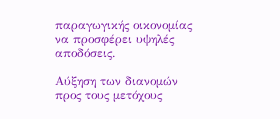παραγωγικής οικονομίας να προσφέρει υψηλές αποδόσεις.

Αύξηση των διανομών προς τους μετόχους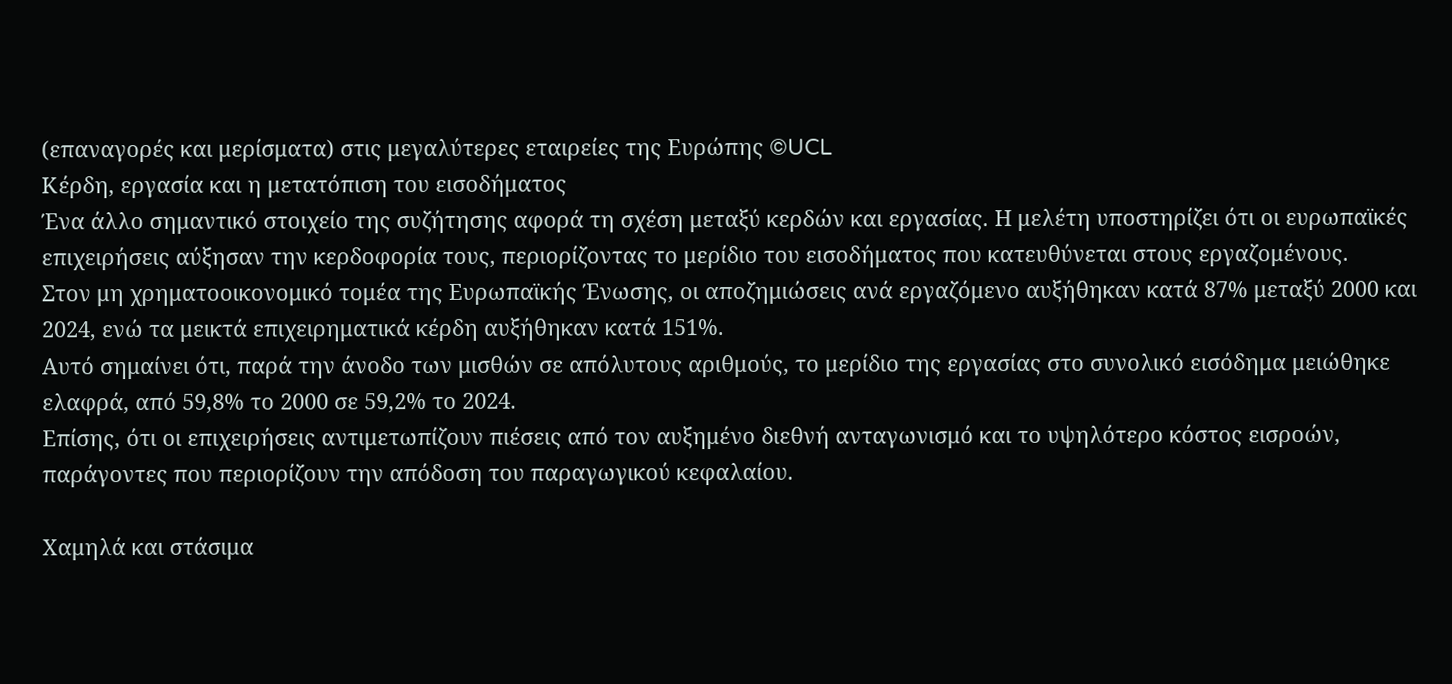(επαναγορές και μερίσματα) στις μεγαλύτερες εταιρείες της Ευρώπης ©UCL
Κέρδη, εργασία και η μετατόπιση του εισοδήματος
Ένα άλλο σημαντικό στοιχείο της συζήτησης αφορά τη σχέση μεταξύ κερδών και εργασίας. Η μελέτη υποστηρίζει ότι οι ευρωπαϊκές επιχειρήσεις αύξησαν την κερδοφορία τους, περιορίζοντας το μερίδιο του εισοδήματος που κατευθύνεται στους εργαζομένους.
Στον μη χρηματοοικονομικό τομέα της Ευρωπαϊκής Ένωσης, οι αποζημιώσεις ανά εργαζόμενο αυξήθηκαν κατά 87% μεταξύ 2000 και 2024, ενώ τα μεικτά επιχειρηματικά κέρδη αυξήθηκαν κατά 151%.
Αυτό σημαίνει ότι, παρά την άνοδο των μισθών σε απόλυτους αριθμούς, το μερίδιο της εργασίας στο συνολικό εισόδημα μειώθηκε ελαφρά, από 59,8% το 2000 σε 59,2% το 2024.
Επίσης, ότι οι επιχειρήσεις αντιμετωπίζουν πιέσεις από τον αυξημένο διεθνή ανταγωνισμό και το υψηλότερο κόστος εισροών, παράγοντες που περιορίζουν την απόδοση του παραγωγικού κεφαλαίου.

Χαμηλά και στάσιμα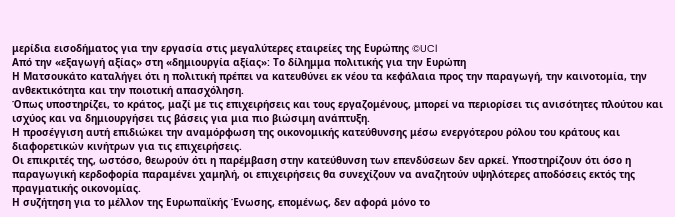μερίδια εισοδήματος για την εργασία στις μεγαλύτερες εταιρείες της Ευρώπης ©UCl
Από την «εξαγωγή αξίας» στη «δημιουργία αξίας»: Το δίλημμα πολιτικής για την Ευρώπη
Η Ματσουκάτο καταλήγει ότι η πολιτική πρέπει να κατευθύνει εκ νέου τα κεφάλαια προς την παραγωγή, την καινοτομία, την ανθεκτικότητα και την ποιοτική απασχόληση.
Όπως υποστηρίζει, το κράτος, μαζί με τις επιχειρήσεις και τους εργαζομένους, μπορεί να περιορίσει τις ανισότητες πλούτου και ισχύος και να δημιουργήσει τις βάσεις για μια πιο βιώσιμη ανάπτυξη.
Η προσέγγιση αυτή επιδιώκει την αναμόρφωση της οικονομικής κατεύθυνσης μέσω ενεργότερου ρόλου του κράτους και διαφορετικών κινήτρων για τις επιχειρήσεις.
Οι επικριτές της, ωστόσο, θεωρούν ότι η παρέμβαση στην κατεύθυνση των επενδύσεων δεν αρκεί. Υποστηρίζουν ότι όσο η παραγωγική κερδοφορία παραμένει χαμηλή, οι επιχειρήσεις θα συνεχίζουν να αναζητούν υψηλότερες αποδόσεις εκτός της πραγματικής οικονομίας.
Η συζήτηση για το μέλλον της Ευρωπαϊκής Ένωσης, επομένως, δεν αφορά μόνο το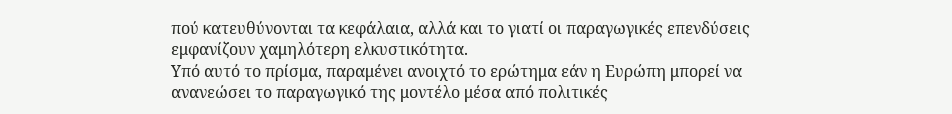πού κατευθύνονται τα κεφάλαια, αλλά και το γιατί οι παραγωγικές επενδύσεις εμφανίζουν χαμηλότερη ελκυστικότητα.
Υπό αυτό το πρίσμα, παραμένει ανοιχτό το ερώτημα εάν η Ευρώπη μπορεί να ανανεώσει το παραγωγικό της μοντέλο μέσα από πολιτικές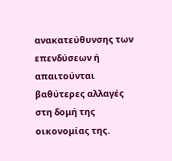ανακατεύθυνσης των επενδύσεων ή απαιτούνται βαθύτερες αλλαγές στη δομή της οικονομίας της.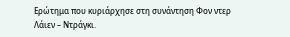Ερώτημα που κυριάρχησε στη συνάντηση Φον ντερ Λάιεν – Ντράγκι.